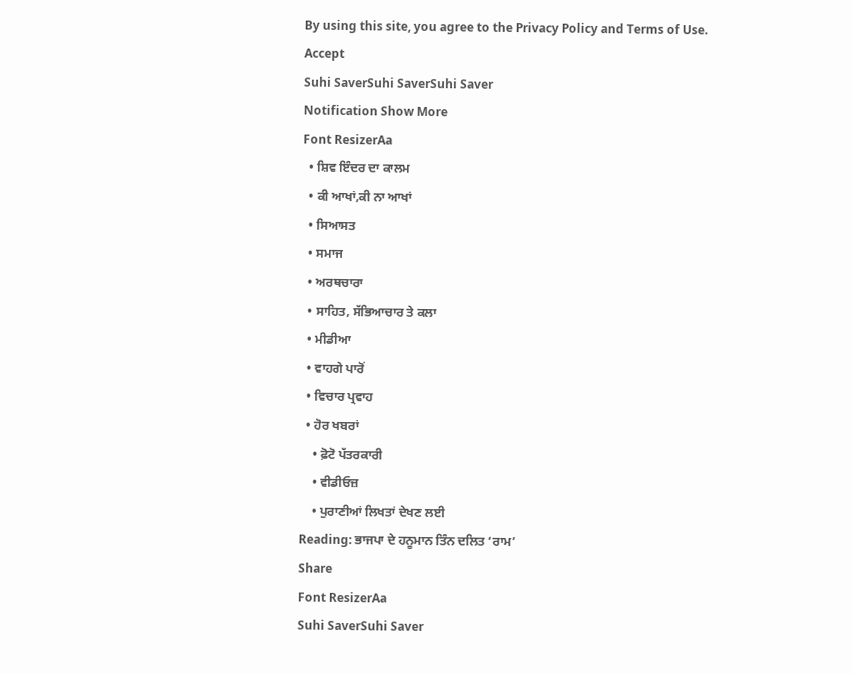By using this site, you agree to the Privacy Policy and Terms of Use.
Accept
Suhi SaverSuhi SaverSuhi Saver
Notification Show More
Font ResizerAa
  • ਸ਼ਿਵ ਇੰਦਰ ਦਾ ਕਾਲਮ
  • ਕੀ ਆਖਾਂ,ਕੀ ਨਾ ਆਖਾਂ
  • ਸਿਆਸਤ
  • ਸਮਾਜ
  • ਅਰਥਚਾਰਾ
  • ਸਾਹਿਤ, ਸੱਭਿਆਚਾਰ ਤੇ ਕਲਾ
  • ਮੀਡੀਆ
  • ਵਾਹਗੇ ਪਾਰੋਂ
  • ਵਿਚਾਰ ਪ੍ਰਵਾਹ
  • ਹੋਰ ਖਬਰਾਂ
    • ਫ਼ੋਟੋ ਪੱਤਰਕਾਰੀ
    • ਵੀਡੀਓਜ਼
    • ਪੁਰਾਣੀਆਂ ਲਿਖਤਾਂ ਦੇਖਣ ਲਈ
Reading: ਭਾਜਪਾ ਦੇ ਹਨੂਮਾਨ ਤਿੰਨ ਦਲਿਤ ‘ਰਾਮ’
Share
Font ResizerAa
Suhi SaverSuhi Saver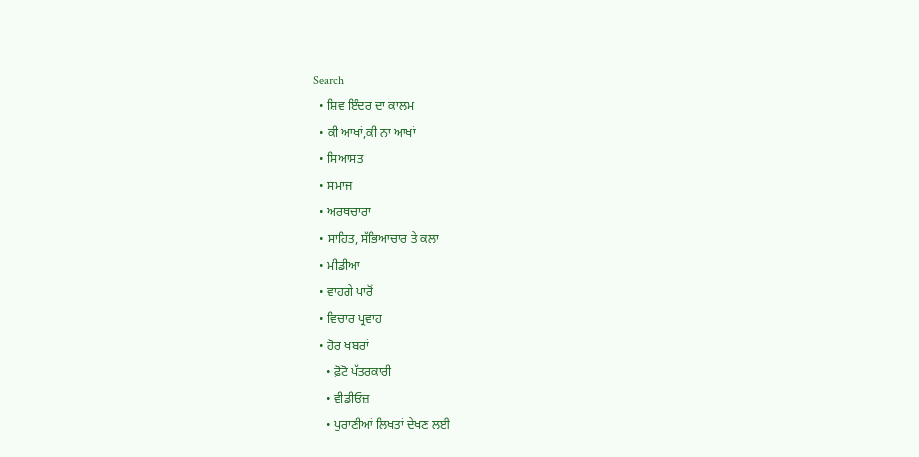Search
  • ਸ਼ਿਵ ਇੰਦਰ ਦਾ ਕਾਲਮ
  • ਕੀ ਆਖਾਂ,ਕੀ ਨਾ ਆਖਾਂ
  • ਸਿਆਸਤ
  • ਸਮਾਜ
  • ਅਰਥਚਾਰਾ
  • ਸਾਹਿਤ, ਸੱਭਿਆਚਾਰ ਤੇ ਕਲਾ
  • ਮੀਡੀਆ
  • ਵਾਹਗੇ ਪਾਰੋਂ
  • ਵਿਚਾਰ ਪ੍ਰਵਾਹ
  • ਹੋਰ ਖਬਰਾਂ
    • ਫ਼ੋਟੋ ਪੱਤਰਕਾਰੀ
    • ਵੀਡੀਓਜ਼
    • ਪੁਰਾਣੀਆਂ ਲਿਖਤਾਂ ਦੇਖਣ ਲਈ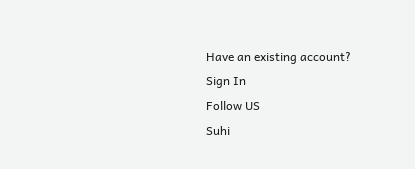Have an existing account? Sign In
Follow US
Suhi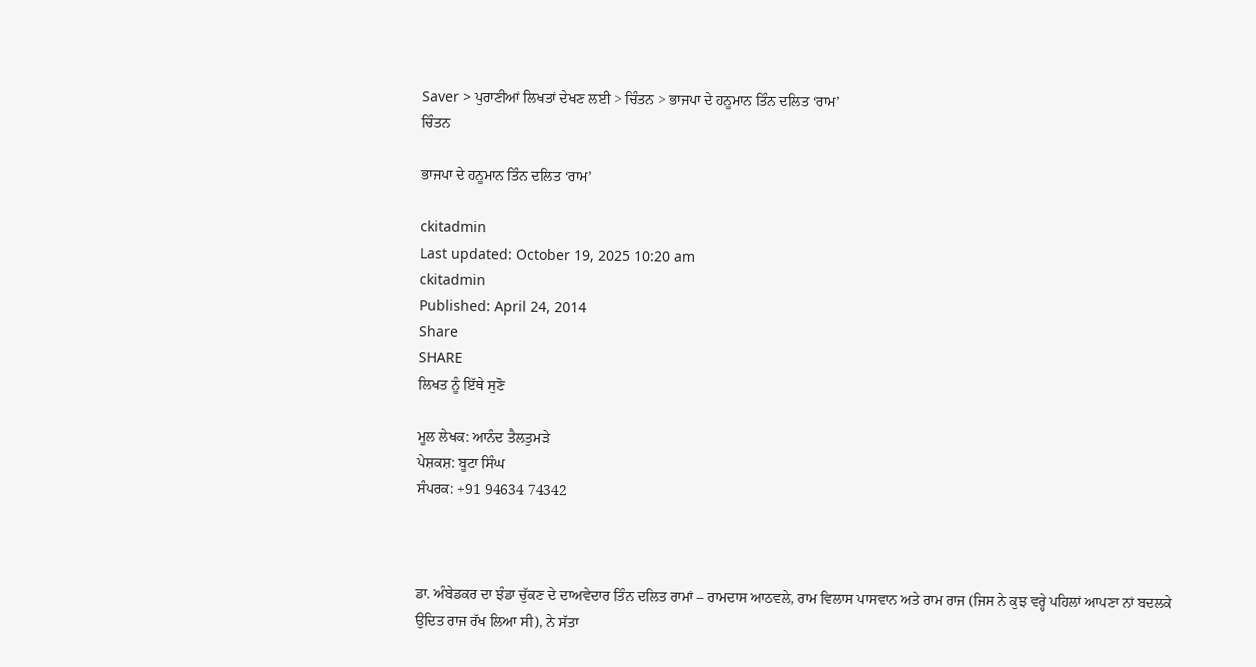Saver > ਪੁਰਾਣੀਆਂ ਲਿਖਤਾਂ ਦੇਖਣ ਲਈ > ਚਿੰਤਨ > ਭਾਜਪਾ ਦੇ ਹਨੂਮਾਨ ਤਿੰਨ ਦਲਿਤ ‘ਰਾਮ’
ਚਿੰਤਨ

ਭਾਜਪਾ ਦੇ ਹਨੂਮਾਨ ਤਿੰਨ ਦਲਿਤ ‘ਰਾਮ’

ckitadmin
Last updated: October 19, 2025 10:20 am
ckitadmin
Published: April 24, 2014
Share
SHARE
ਲਿਖਤ ਨੂੰ ਇੱਥੇ ਸੁਣੋ

ਮੂਲ ਲੇਖਕ: ਆਨੰਦ ਤੈਲਤੁਮੜੇ
ਪੇਸ਼ਕਸ਼: ਬੂਟਾ ਸਿੰਘ
ਸੰਪਰਕ: +91 94634 74342



ਡਾ. ਅੰਬੇਡਕਰ ਦਾ ਝੰਡਾ ਚੁੱਕਣ ਦੇ ਦਾਅਵੇਦਾਰ ਤਿੰਨ ਦਲਿਤ ਰਾਮਾਂ – ਰਾਮਦਾਸ ਆਠਵਲੇ, ਰਾਮ ਵਿਲਾਸ ਪਾਸਵਾਨ ਅਤੇ ਰਾਮ ਰਾਜ (ਜਿਸ ਨੇ ਕੁਝ ਵਰ੍ਹੇ ਪਹਿਲਾਂ ਆਪਣਾ ਨਾਂ ਬਦਲਕੇ ਉਦਿਤ ਰਾਜ ਰੱਖ ਲਿਆ ਸੀ), ਨੇ ਸੱਤਾ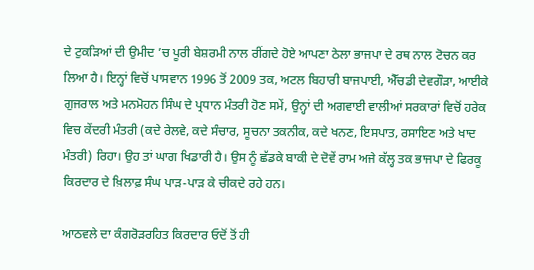ਦੇ ਟੁਕੜਿਆਂ ਦੀ ਉਮੀਦ ’ਚ ਪੂਰੀ ਬੇਸ਼ਰਮੀ ਨਾਲ ਰੀਂਗਦੇ ਹੋਏ ਆਪਣਾ ਠੇਲਾ ਭਾਜਪਾ ਦੇ ਰਥ ਨਾਲ ਟੋਚਨ ਕਰ ਲਿਆ ਹੈ। ਇਨ੍ਹਾਂ ਵਿਚੋਂ ਪਾਸਵਾਨ 1996 ਤੋਂ 2009 ਤਕ, ਅਟਲ ਬਿਹਾਰੀ ਬਾਜਪਾਈ, ਐੱਚਡੀ ਦੇਵਗੌੜਾ, ਆਈਕੇ ਗੁਜਰਾਲ ਅਤੇ ਮਨਮੋਹਨ ਸਿੰਘ ਦੇ ਪ੍ਰਧਾਨ ਮੰਤਰੀ ਹੋਣ ਸਮੇਂ, ਉਨ੍ਹਾਂ ਦੀ ਅਗਵਾਈ ਵਾਲੀਆਂ ਸਰਕਾਰਾਂ ਵਿਚੋਂ ਹਰੇਕ ਵਿਚ ਕੇਂਦਰੀ ਮੰਤਰੀ (ਕਦੇ ਰੇਲਵੇ, ਕਦੇ ਸੰਚਾਰ, ਸੂਚਨਾ ਤਕਨੀਕ, ਕਦੇ ਖਨਣ, ਇਸਪਾਤ, ਰਸਾਇਣ ਅਤੇ ਖਾਦ ਮੰਤਰੀ) ਰਿਹਾ। ਉਹ ਤਾਂ ਘਾਗ ਖਿਡਾਰੀ ਹੈ। ਉਸ ਨੂੰ ਛੱਡਕੇ ਬਾਕੀ ਦੇ ਦੋਵੇਂ ਰਾਮ ਅਜੇ ਕੱਲ੍ਹ ਤਕ ਭਾਜਪਾ ਦੇ ਫਿਰਕੂ ਕਿਰਦਾਰ ਦੇ ਖ਼ਿਲਾਫ਼ ਸੰਘ ਪਾੜ-ਪਾੜ ਕੇ ਚੀਕਦੇ ਰਹੇ ਹਨ।

ਆਠਵਲੇ ਦਾ ਕੰਗਰੋੜਰਹਿਤ ਕਿਰਦਾਰ ਓਦੋਂ ਤੋਂ ਹੀ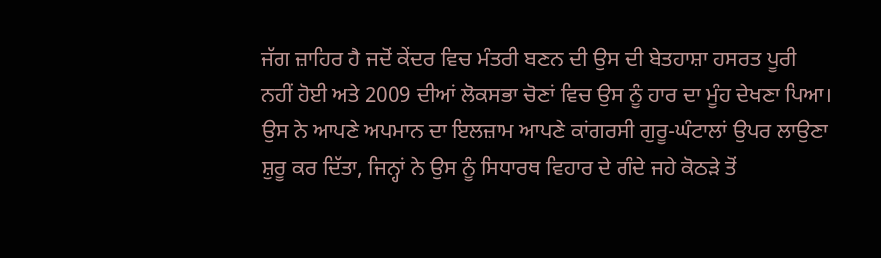ਜੱਗ ਜ਼ਾਹਿਰ ਹੈ ਜਦੋਂ ਕੇਂਦਰ ਵਿਚ ਮੰਤਰੀ ਬਣਨ ਦੀ ਉਸ ਦੀ ਬੇਤਹਾਸ਼ਾ ਹਸਰਤ ਪੂਰੀ ਨਹੀਂ ਹੋਈ ਅਤੇ 2009 ਦੀਆਂ ਲੋਕਸਭਾ ਚੋਣਾਂ ਵਿਚ ਉਸ ਨੂੰ ਹਾਰ ਦਾ ਮੂੰਹ ਦੇਖਣਾ ਪਿਆ। ਉਸ ਨੇ ਆਪਣੇ ਅਪਮਾਨ ਦਾ ਇਲਜ਼ਾਮ ਆਪਣੇ ਕਾਂਗਰਸੀ ਗੁਰੂ-ਘੰਟਾਲਾਂ ਉਪਰ ਲਾਉਣਾ ਸ਼ੁਰੂ ਕਰ ਦਿੱਤਾ, ਜਿਨ੍ਹਾਂ ਨੇ ਉਸ ਨੂੰ ਸਿਧਾਰਥ ਵਿਹਾਰ ਦੇ ਗੰਦੇ ਜਹੇ ਕੋਠੜੇ ਤੋਂ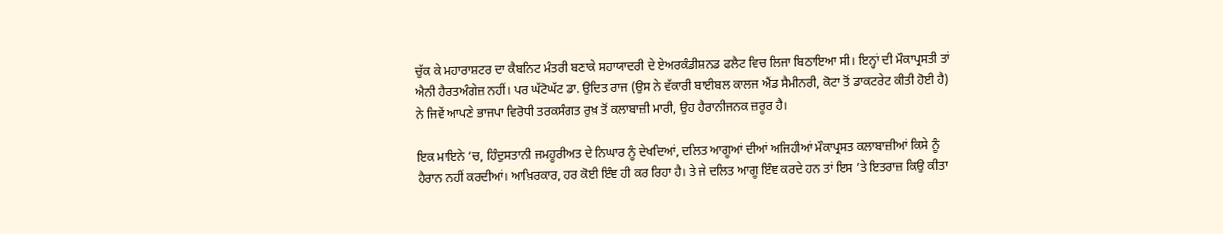ਚੁੱਕ ਕੇ ਮਹਾਰਾਸ਼ਟਰ ਦਾ ਕੈਬਨਿਟ ਮੰਤਰੀ ਬਣਾਕੇ ਸਹਾਯਾਦਰੀ ਦੇ ਏਅਰਕੰਡੀਸ਼ਨਡ ਫਲੈਟ ਵਿਚ ਲਿਜਾ ਬਿਠਾਇਆ ਸੀ। ਇਨ੍ਹਾਂ ਦੀ ਮੌਕਾਪ੍ਰਸਤੀ ਤਾਂ ਐਨੀ ਹੈਰਤਅੰਗੇਜ਼ ਨਹੀਂ। ਪਰ ਘੱਟੋਘੱਟ ਡਾ. ਉਦਿਤ ਰਾਜ (ਉਸ ਨੇ ਵੱਕਾਰੀ ਬਾਈਬਲ ਕਾਲਜ ਐਂਡ ਸੈਮੀਨਰੀ, ਕੋਟਾ ਤੋਂ ਡਾਕਟਰੇਟ ਕੀਤੀ ਹੋਈ ਹੈ) ਨੇ ਜਿਵੇਂ ਆਪਣੇ ਭਾਜਪਾ ਵਿਰੋਧੀ ਤਰਕਸੰਗਤ ਰੁਖ਼ ਤੋਂ ਕਲਾਬਾਜ਼ੀ ਮਾਰੀ, ਉਹ ਹੈਰਾਨੀਜਨਕ ਜ਼ਰੂਰ ਹੈ।

ਇਕ ਮਾਇਨੇ ’ਚ, ਹਿੰਦੁਸਤਾਨੀ ਜਮਹੂਰੀਅਤ ਦੇ ਨਿਘਾਰ ਨੂੰ ਦੇਖਦਿਆਂ, ਦਲਿਤ ਆਗੂਆਂ ਦੀਆਂ ਅਜਿਹੀਆਂ ਮੌਕਾਪ੍ਰਸਤ ਕਲਾਬਾਜ਼ੀਆਂ ਕਿਸੇ ਨੂੰ ਹੈਰਾਨ ਨਹੀਂ ਕਰਦੀਆਂ। ਆਖ਼ਿਰਕਾਰ, ਹਰ ਕੋਈ ਇੰਞ ਹੀ ਕਰ ਰਿਹਾ ਹੈ। ਤੇ ਜੇ ਦਲਿਤ ਆਗੂ ਇੰਞ ਕਰਦੇ ਹਨ ਤਾਂ ਇਸ ’ਤੇ ਇਤਰਾਜ਼ ਕਿਉ ਕੀਤਾ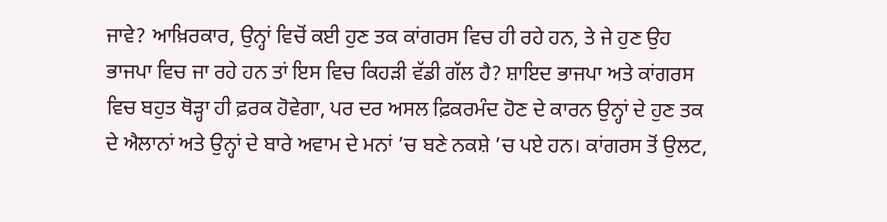ਜਾਵੇ? ਆਖ਼ਿਰਕਾਰ, ਉਨ੍ਹਾਂ ਵਿਚੋਂ ਕਈ ਹੁਣ ਤਕ ਕਾਂਗਰਸ ਵਿਚ ਹੀ ਰਹੇ ਹਨ, ਤੇ ਜੇ ਹੁਣ ਉਹ ਭਾਜਪਾ ਵਿਚ ਜਾ ਰਹੇ ਹਨ ਤਾਂ ਇਸ ਵਿਚ ਕਿਹੜੀ ਵੱਡੀ ਗੱਲ ਹੈ? ਸ਼ਾਇਦ ਭਾਜਪਾ ਅਤੇ ਕਾਂਗਰਸ ਵਿਚ ਬਹੁਤ ਥੋੜ੍ਹਾ ਹੀ ਫ਼ਰਕ ਹੋਵੇਗਾ, ਪਰ ਦਰ ਅਸਲ ਫ਼ਿਕਰਮੰਦ ਹੋਣ ਦੇ ਕਾਰਨ ਉਨ੍ਹਾਂ ਦੇ ਹੁਣ ਤਕ ਦੇ ਐਲਾਨਾਂ ਅਤੇ ਉਨ੍ਹਾਂ ਦੇ ਬਾਰੇ ਅਵਾਮ ਦੇ ਮਨਾਂ ’ਚ ਬਣੇ ਨਕਸ਼ੇ ’ਚ ਪਏ ਹਨ। ਕਾਂਗਰਸ ਤੋਂ ਉਲਟ,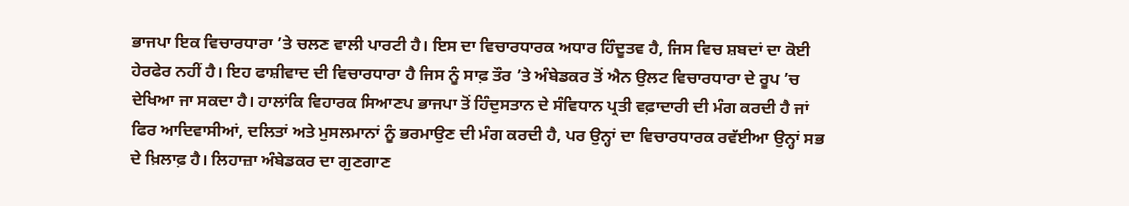ਭਾਜਪਾ ਇਕ ਵਿਚਾਰਧਾਰਾ ’ਤੇ ਚਲਣ ਵਾਲੀ ਪਾਰਟੀ ਹੈ। ਇਸ ਦਾ ਵਿਚਾਰਧਾਰਕ ਅਧਾਰ ਹਿੰਦੂਤਵ ਹੈ, ਜਿਸ ਵਿਚ ਸ਼ਬਦਾਂ ਦਾ ਕੋਈ ਹੇਰਫੇਰ ਨਹੀਂ ਹੈ। ਇਹ ਫਾਸ਼ੀਵਾਦ ਦੀ ਵਿਚਾਰਧਾਰਾ ਹੈ ਜਿਸ ਨੂੰ ਸਾਫ਼ ਤੌਰ ’ਤੇ ਅੰਬੇਡਕਰ ਤੋਂ ਐਨ ਉਲਟ ਵਿਚਾਰਧਾਰਾ ਦੇ ਰੂਪ ’ਚ ਦੇਖਿਆ ਜਾ ਸਕਦਾ ਹੈ। ਹਾਲਾਂਕਿ ਵਿਹਾਰਕ ਸਿਆਣਪ ਭਾਜਪਾ ਤੋਂ ਹਿੰਦੁਸਤਾਨ ਦੇ ਸੰਵਿਧਾਨ ਪ੍ਰਤੀ ਵਫ਼ਾਦਾਰੀ ਦੀ ਮੰਗ ਕਰਦੀ ਹੈ ਜਾਂ ਫਿਰ ਆਦਿਵਾਸੀਆਂ, ਦਲਿਤਾਂ ਅਤੇ ਮੁਸਲਮਾਨਾਂ ਨੂੰ ਭਰਮਾਉਣ ਦੀ ਮੰਗ ਕਰਦੀ ਹੈ, ਪਰ ਉਨ੍ਹਾਂ ਦਾ ਵਿਚਾਰਧਾਰਕ ਰਵੱਈਆ ਉਨ੍ਹਾਂ ਸਭ ਦੇ ਖ਼ਿਲਾਫ਼ ਹੈ। ਲਿਹਾਜ਼ਾ ਅੰਬੇਡਕਰ ਦਾ ਗੁਣਗਾਣ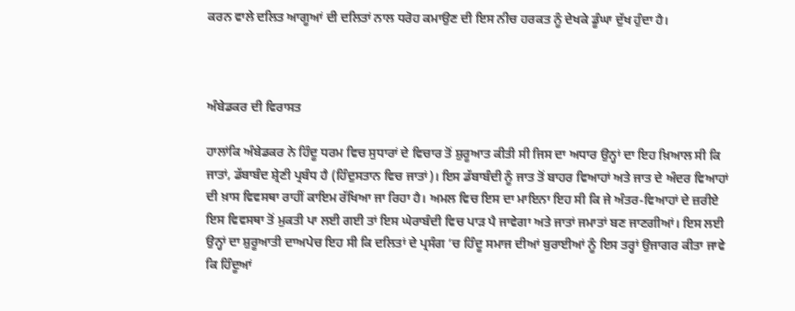ਕਰਨ ਵਾਲੇ ਦਲਿਤ ਆਗੂਆਂ ਦੀ ਦਲਿਤਾਂ ਨਾਲ ਧਰੋਹ ਕਮਾਉਣ ਦੀ ਇਸ ਨੀਚ ਹਰਕਤ ਨੂੰ ਦੇਖਕੇ ਡੂੰਘਾ ਦੁੱਖ ਹੁੰਦਾ ਹੈ।



ਅੰਬੇਡਕਰ ਦੀ ਵਿਰਾਸਤ

ਹਾਲਾਂਕਿ ਅੰਬੇਡਕਰ ਨੇ ਹਿੰਦੂ ਧਰਮ ਵਿਚ ਸੁਧਾਰਾਂ ਦੇ ਵਿਚਾਰ ਤੋਂ ਸ਼ੁਰੂਆਤ ਕੀਤੀ ਸੀ ਜਿਸ ਦਾ ਅਧਾਰ ਉਨ੍ਹਾਂ ਦਾ ਇਹ ਖ਼ਿਆਲ ਸੀ ਕਿ ਜਾਤਾਂ, ਡੱਬਾਬੰਦ ਸ਼੍ਰੇਣੀ ਪ੍ਰਬੰਧ ਹੈ (ਹਿੰਦੁਸਤਾਨ ਵਿਚ ਜਾਤਾਂ)। ਇਸ ਡੱਬਾਬੰਦੀ ਨੂੰ ਜਾਤ ਤੋਂ ਬਾਹਰ ਵਿਆਹਾਂ ਅਤੇ ਜਾਤ ਦੇ ਅੰਦਰ ਵਿਆਹਾਂ ਦੀ ਖ਼ਾਸ ਵਿਵਸਥਾ ਰਾਹੀਂ ਕਾਇਮ ਰੱਖਿਆ ਜਾ ਰਿਹਾ ਹੈ। ਅਮਲ ਵਿਚ ਇਸ ਦਾ ਮਾਇਨਾ ਇਹ ਸੀ ਕਿ ਜੇ ਅੰਤਰ-ਵਿਆਹਾਂ ਦੇ ਜ਼ਰੀਏ ਇਸ ਵਿਵਸਥਾ ਤੋਂ ਮੁਕਤੀ ਪਾ ਲਈ ਗਈ ਤਾਂ ਇਸ ਘੇਰਾਬੰਦੀ ਵਿਚ ਪਾੜ ਪੈ ਜਾਵੇਗਾ ਅਤੇ ਜਾਤਾਂ ਜਮਾਤਾਂ ਬਣ ਜਾਣਗੀਆਂ। ਇਸ ਲਈ ਉਨ੍ਹਾਂ ਦਾ ਸ਼ੁਰੂਆਤੀ ਦਾਅਪੇਚ ਇਹ ਸੀ ਕਿ ਦਲਿਤਾਂ ਦੇ ਪ੍ਰਸੰਗ ’ਚ ਹਿੰਦੂ ਸਮਾਜ ਦੀਆਂ ਬੁਰਾਈਆਂ ਨੂੰ ਇਸ ਤਰ੍ਹਾਂ ਉਜਾਗਰ ਕੀਤਾ ਜਾਵੇ ਕਿ ਹਿੰਦੂਆਂ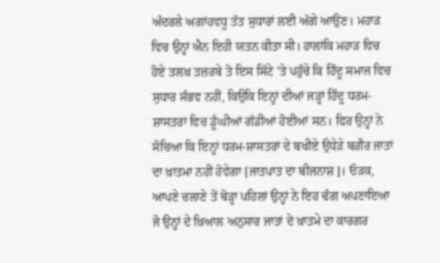ਅੰਦਰਲੇ ਅਗਾਂਹਵਧੂ ਤੱਤ ਸੁਧਾਰਾਂ ਲਈ ਅੱਗੇ ਆਉਣ। ਮਹਾੜ ਵਿਚ ਉਨ੍ਹਾਂ ਐਨ ਇਹੀ ਯਤਨ ਕੀਤਾ ਸੀ। ਹਾਲਾਂਕਿ ਮਹਾੜ ਵਿਚ ਹੋਏ ਤਲਖ਼ ਤਜ਼ਰਬੇ ਤੋ ਇਸ ਸਿੱਟੇ ’ਤੇ ਪਹੁੰਚੇ ਕਿ ਹਿੰਦੂ ਸਮਾਜ ਵਿਚ ਸੁਧਾਰ ਸੰਭਵ ਨਹੀਂ, ਕਿਉਕਿ ਇਨ੍ਹਾਂ ਦੀਆਂ ਜੜ੍ਹਾਂ ਹਿੰਦੂ ਧਰਮ-ਸ਼ਾਸਤਰਾਂ ਵਿਚ ਡੂੰਘੀਆਂ ਗੱਡੀਆਂ ਹੋਈਆਂ ਸਨ। ਫਿਰ ਉਨ੍ਹਾਂ ਨੇ ਸੋਚਿਆ ਕਿ ਇਨ੍ਹਾਂ ਧਰਮ-ਸ਼ਾਸਤਰਾਂ ਦੇ ਬਖੀਏ ਉਧੇੜੇ ਬਗ਼ੈਰ ਜਾਤਾਂ ਦਾ ਖ਼ਾਤਮਾ ਨਹੀਂ ਹੋਵੇਗਾ [ਜਾਤਪਾਤ ਦਾ ਬੀਜਨਾਸ਼]। ਓੜਕ, ਆਪਣੇ ਚਲਾਣੇ ਤੋਂ ਥੋੜ੍ਹਾ ਪਹਿਲਾਂ ਉਨ੍ਹਾਂ ਨੇ ਇਹ ਢੰਗ ਅਪਣਾਇਆ ਜੋ ਉਨ੍ਹਾਂ ਦੇ ਖ਼ਿਆਲ ਅਨੁਸਾਰ ਜਾਤਾਂ ਦੇ ਖ਼ਾਤਮੇ ਦਾ ਕਾਰਗਰ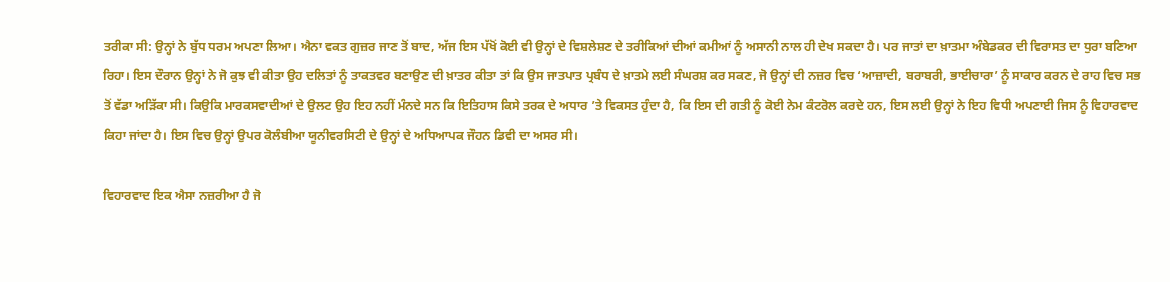ਤਰੀਕਾ ਸੀ: ਉਨ੍ਹਾਂ ਨੇ ਬੁੱਧ ਧਰਮ ਅਪਣਾ ਲਿਆ। ਐਨਾ ਵਕਤ ਗੁਜ਼ਰ ਜਾਣ ਤੋਂ ਬਾਦ, ਅੱਜ ਇਸ ਪੱਖੋਂ ਕੋਈ ਵੀ ਉਨ੍ਹਾਂ ਦੇ ਵਿਸ਼ਲੇਸ਼ਣ ਦੇ ਤਰੀਕਿਆਂ ਦੀਆਂ ਕਮੀਆਂ ਨੂੰ ਅਸਾਨੀ ਨਾਲ ਹੀ ਦੇਖ ਸਕਦਾ ਹੈ। ਪਰ ਜਾਤਾਂ ਦਾ ਖ਼ਾਤਮਾ ਅੰਬੇਡਕਰ ਦੀ ਵਿਰਾਸਤ ਦਾ ਧੁਰਾ ਬਣਿਆ ਰਿਹਾ। ਇਸ ਦੌਰਾਨ ਉਨ੍ਹਾਂ ਨੇ ਜੋ ਕੁਝ ਵੀ ਕੀਤਾ ਉਹ ਦਲਿਤਾਂ ਨੂੰ ਤਾਕਤਵਰ ਬਣਾਉਣ ਦੀ ਖ਼ਾਤਰ ਕੀਤਾ ਤਾਂ ਕਿ ਉਸ ਜਾਤਪਾਤ ਪ੍ਰਬੰਧ ਦੇ ਖ਼ਾਤਮੇ ਲਈ ਸੰਘਰਸ਼ ਕਰ ਸਕਣ, ਜੋ ਉਨ੍ਹਾਂ ਦੀ ਨਜ਼ਰ ਵਿਚ ‘ਆਜ਼ਾਦੀ, ਬਰਾਬਰੀ, ਭਾਈਚਾਰਾ’ ਨੂੰ ਸਾਕਾਰ ਕਰਨ ਦੇ ਰਾਹ ਵਿਚ ਸਭ ਤੋਂ ਵੱਡਾ ਅੜਿੱਕਾ ਸੀ। ਕਿਉਕਿ ਮਾਰਕਸਵਾਦੀਆਂ ਦੇ ਉਲਟ ਉਹ ਇਹ ਨਹੀਂ ਮੰਨਦੇ ਸਨ ਕਿ ਇਤਿਹਾਸ ਕਿਸੇ ਤਰਕ ਦੇ ਅਧਾਰ ’ਤੇ ਵਿਕਸਤ ਹੁੰਦਾ ਹੈ, ਕਿ ਇਸ ਦੀ ਗਤੀ ਨੂੰ ਕੋਈ ਨੇਮ ਕੰਟਰੋਲ ਕਰਦੇ ਹਨ, ਇਸ ਲਈ ਉਨ੍ਹਾਂ ਨੇ ਇਹ ਵਿਧੀ ਅਪਣਾਈ ਜਿਸ ਨੂੰ ਵਿਹਾਰਵਾਦ ਕਿਹਾ ਜਾਂਦਾ ਹੈ। ਇਸ ਵਿਚ ਉਨ੍ਹਾਂ ਉਪਰ ਕੋਲੰਬੀਆ ਯੂਨੀਵਰਸਿਟੀ ਦੇ ਉਨ੍ਹਾਂ ਦੇ ਅਧਿਆਪਕ ਜੌਹਨ ਡਿਵੀ ਦਾ ਅਸਰ ਸੀ।

ਵਿਹਾਰਵਾਦ ਇਕ ਐਸਾ ਨਜ਼ਰੀਆ ਹੈ ਜੋ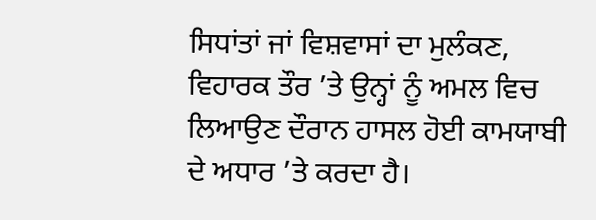ਸਿਧਾਂਤਾਂ ਜਾਂ ਵਿਸ਼ਵਾਸਾਂ ਦਾ ਮੁਲੰਕਣ, ਵਿਹਾਰਕ ਤੌਰ ’ਤੇ ਉਨ੍ਹਾਂ ਨੂੰ ਅਮਲ ਵਿਚ ਲਿਆਉਣ ਦੌਰਾਨ ਹਾਸਲ ਹੋਈ ਕਾਮਯਾਬੀ ਦੇ ਅਧਾਰ ’ਤੇ ਕਰਦਾ ਹੈ।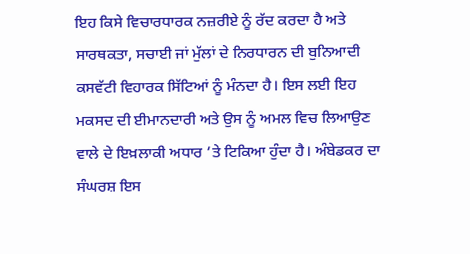ਇਹ ਕਿਸੇ ਵਿਚਾਰਧਾਰਕ ਨਜ਼ਰੀਏ ਨੂੰ ਰੱਦ ਕਰਦਾ ਹੈ ਅਤੇ ਸਾਰਥਕਤਾ, ਸਚਾਈ ਜਾਂ ਮੁੱਲਾਂ ਦੇ ਨਿਰਧਾਰਨ ਦੀ ਬੁਨਿਆਦੀ ਕਸਵੱਟੀ ਵਿਹਾਰਕ ਸਿੱਟਿਆਂ ਨੂੰ ਮੰਨਦਾ ਹੈ। ਇਸ ਲਈ ਇਹ ਮਕਸਦ ਦੀ ਈਮਾਨਦਾਰੀ ਅਤੇ ਉਸ ਨੂੰ ਅਮਲ ਵਿਚ ਲਿਆਉਣ ਵਾਲੇ ਦੇ ਇਖ਼ਲਾਕੀ ਅਧਾਰ ’ਤੇ ਟਿਕਿਆ ਹੁੰਦਾ ਹੈ। ਅੰਬੇਡਕਰ ਦਾ ਸੰਘਰਸ਼ ਇਸ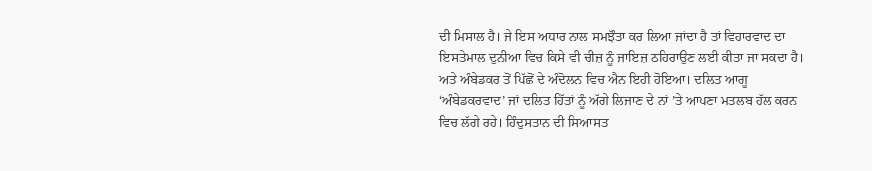ਦੀ ਮਿਸਾਲ ਹੈ। ਜੇ ਇਸ ਅਧਾਰ ਨਾਲ ਸਮਝੌਤਾ ਕਰ ਲਿਆ ਜਾਂਦਾ ਹੈ ਤਾਂ ਵਿਹਾਰਵਾਦ ਦਾ ਇਸਤੇਮਾਲ ਦੁਨੀਆ ਵਿਚ ਕਿਸੇ ਵੀ ਚੀਜ਼ ਨੂੰ ਜਾਇਜ਼ ਠਹਿਰਾਉਣ ਲਈ ਕੀਤਾ ਜਾ ਸਕਦਾ ਹੈ। ਅਤੇ ਅੰਬੇਡਕਰ ਤੋਂ ਪਿੱਛੋਂ ਦੇ ਅੰਦੋਲਨ ਵਿਚ ਐਨ ਇਹੀ ਹੋਇਆ। ਦਲਿਤ ਆਗੂ ‘ਅੰਬੇਡਕਰਵਾਦ’ ਜਾਂ ਦਲਿਤ ਹਿੱਤਾਂ ਨੂੰ ਅੱਗੇ ਲਿਜਾਣ ਦੇ ਨਾਂ ’ਤੇ ਆਪਣਾ ਮਤਲਬ ਹੱਲ ਕਰਨ ਵਿਚ ਲੱਗੇ ਰਹੇ। ਹਿੰਦੁਸਤਾਨ ਦੀ ਸਿਆਸਤ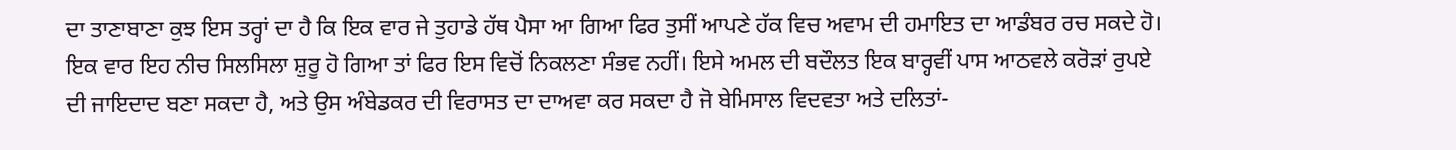ਦਾ ਤਾਣਾਬਾਣਾ ਕੁਝ ਇਸ ਤਰ੍ਹਾਂ ਦਾ ਹੈ ਕਿ ਇਕ ਵਾਰ ਜੇ ਤੁਹਾਡੇ ਹੱਥ ਪੈਸਾ ਆ ਗਿਆ ਫਿਰ ਤੁਸੀਂ ਆਪਣੇ ਹੱਕ ਵਿਚ ਅਵਾਮ ਦੀ ਹਮਾਇਤ ਦਾ ਆਡੰਬਰ ਰਚ ਸਕਦੇ ਹੋ। ਇਕ ਵਾਰ ਇਹ ਨੀਚ ਸਿਲਸਿਲਾ ਸ਼ੁਰੂ ਹੋ ਗਿਆ ਤਾਂ ਫਿਰ ਇਸ ਵਿਚੋਂ ਨਿਕਲਣਾ ਸੰਭਵ ਨਹੀਂ। ਇਸੇ ਅਮਲ ਦੀ ਬਦੌਲਤ ਇਕ ਬਾਰ੍ਹਵੀਂ ਪਾਸ ਆਠਵਲੇ ਕਰੋੜਾਂ ਰੁਪਏ ਦੀ ਜਾਇਦਾਦ ਬਣਾ ਸਕਦਾ ਹੈ, ਅਤੇ ਉਸ ਅੰਬੇਡਕਰ ਦੀ ਵਿਰਾਸਤ ਦਾ ਦਾਅਵਾ ਕਰ ਸਕਦਾ ਹੈ ਜੋ ਬੇਮਿਸਾਲ ਵਿਦਵਤਾ ਅਤੇ ਦਲਿਤਾਂ-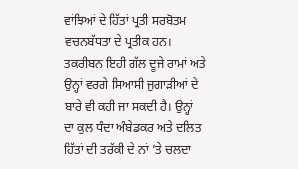ਵਾਂਝਿਆਂ ਦੇ ਹਿੱਤਾਂ ਪ੍ਰਤੀ ਸਰਬੋਤਮ ਵਚਨਬੱਧਤਾ ਦੇ ਪ੍ਰਤੀਕ ਹਨ। ਤਕਰੀਬਨ ਇਹੀ ਗੱਲ ਦੂਜੇ ਰਾਮਾਂ ਅਤੇ ਉਨ੍ਹਾਂ ਵਰਗੇ ਸਿਆਸੀ ਜੁਗਾੜੀਆਂ ਦੇ ਬਾਰੇ ਵੀ ਕਹੀ ਜਾ ਸਕਦੀ ਹੈ। ਉਨ੍ਹਾਂ ਦਾ ਕੁਲ ਧੰਦਾ ਅੰਬੇਡਕਰ ਅਤੇ ਦਲਿਤ ਹਿੱਤਾਂ ਦੀ ਤਰੱਕੀ ਦੇ ਨਾਂ ’ਤੇ ਚਲਦਾ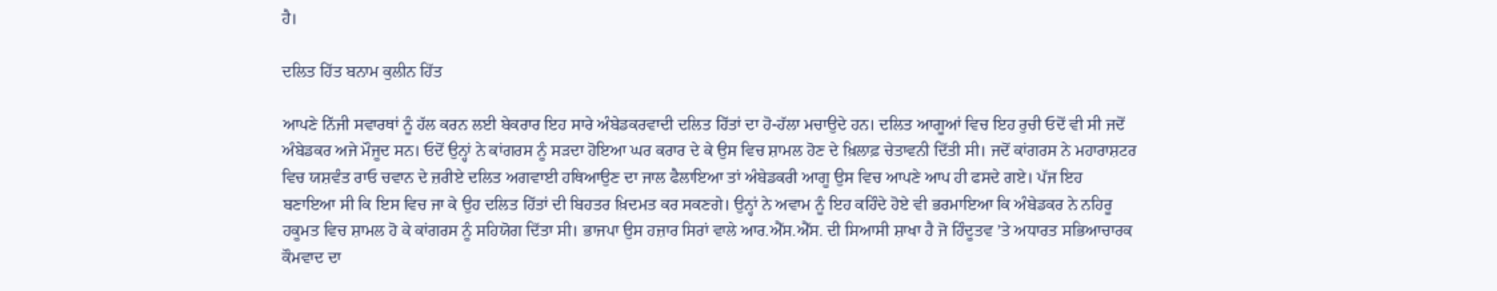ਹੈ।

ਦਲਿਤ ਹਿੱਤ ਬਨਾਮ ਕੁਲੀਨ ਹਿੱਤ

ਆਪਣੇ ਨਿੱਜੀ ਸਵਾਰਥਾਂ ਨੂੰ ਹੱਲ ਕਰਨ ਲਈ ਬੇਕਰਾਰ ਇਹ ਸਾਰੇ ਅੰਬੇਡਕਰਵਾਦੀ ਦਲਿਤ ਹਿੱਤਾਂ ਦਾ ਹੋ-ਹੱਲਾ ਮਚਾਉਦੇ ਹਨ। ਦਲਿਤ ਆਗੂਆਂ ਵਿਚ ਇਹ ਰੁਚੀ ਓਦੋਂ ਵੀ ਸੀ ਜਦੋਂ ਅੰਬੇਡਕਰ ਅਜੇ ਮੌਜੂਦ ਸਨ। ਓਦੋਂ ਉਨ੍ਹਾਂ ਨੇ ਕਾਂਗਰਸ ਨੂੰ ਸੜਦਾ ਹੋਇਆ ਘਰ ਕਰਾਰ ਦੇ ਕੇ ਉਸ ਵਿਚ ਸ਼ਾਮਲ ਹੋਣ ਦੇ ਖ਼ਿਲਾਫ਼ ਚੇਤਾਵਨੀ ਦਿੱਤੀ ਸੀ। ਜਦੋਂ ਕਾਂਗਰਸ ਨੇ ਮਹਾਰਾਸ਼ਟਰ ਵਿਚ ਯਸ਼ਵੰਤ ਰਾਓ ਚਵਾਨ ਦੇ ਜ਼ਰੀਏ ਦਲਿਤ ਅਗਵਾਈ ਹਥਿਆਉਣ ਦਾ ਜਾਲ ਫੈਲਾਇਆ ਤਾਂ ਅੰਬੇਡਕਰੀ ਆਗੂ ਉਸ ਵਿਚ ਆਪਣੇ ਆਪ ਹੀ ਫਸਦੇ ਗਏ। ਪੱਜ ਇਹ ਬਣਾਇਆ ਸੀ ਕਿ ਇਸ ਵਿਚ ਜਾ ਕੇ ਉਹ ਦਲਿਤ ਹਿੱਤਾਂ ਦੀ ਬਿਹਤਰ ਖ਼ਿਦਮਤ ਕਰ ਸਕਣਗੇ। ਉਨ੍ਹਾਂ ਨੇ ਅਵਾਮ ਨੂੰ ਇਹ ਕਹਿੰਦੇ ਹੋਏ ਵੀ ਭਰਮਾਇਆ ਕਿ ਅੰਬੇਡਕਰ ਨੇ ਨਹਿਰੂ ਹਕੂਮਤ ਵਿਚ ਸ਼ਾਮਲ ਹੋ ਕੇ ਕਾਂਗਰਸ ਨੂੰ ਸਹਿਯੋਗ ਦਿੱਤਾ ਸੀ। ਭਾਜਪਾ ਉਸ ਹਜ਼ਾਰ ਸਿਰਾਂ ਵਾਲੇ ਆਰ.ਐੱਸ.ਐੱਸ. ਦੀ ਸਿਆਸੀ ਸ਼ਾਖਾ ਹੈ ਜੋ ਹਿੰਦੂਤਵ ’ਤੇ ਅਧਾਰਤ ਸਭਿਆਚਾਰਕ ਕੌਮਵਾਦ ਦਾ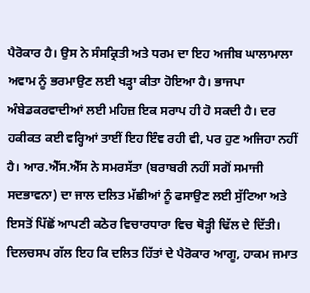ਪੈਰੋਕਾਰ ਹੈ। ਉਸ ਨੇ ਸੰਸਕ੍ਰਿਤੀ ਅਤੇ ਧਰਮ ਦਾ ਇਹ ਅਜੀਬ ਘਾਲਾਮਾਲਾ ਅਵਾਮ ਨੂੰ ਭਰਮਾਉਣ ਲਈ ਖੜ੍ਹਾ ਕੀਤਾ ਹੋਇਆ ਹੈ। ਭਾਜਪਾ ਅੰਬੇਡਕਰਵਾਦੀਆਂ ਲਈ ਮਹਿਜ਼ ਇਕ ਸਰਾਪ ਹੀ ਹੋ ਸਕਦੀ ਹੈ। ਦਰ ਹਕੀਕਤ ਕਈ ਵਰ੍ਹਿਆਂ ਤਾਈਂ ਇਹ ਇੰਞ ਰਹੀ ਵੀ, ਪਰ ਹੁਣ ਅਜਿਹਾ ਨਹੀਂ ਹੈ। ਆਰ.ਐੱਸ.ਐੱਸ ਨੇ ਸਮਰਸੱਤਾ (ਬਰਾਬਰੀ ਨਹੀਂ ਸਗੋਂ ਸਮਾਜੀ ਸਦਭਾਵਨਾ) ਦਾ ਜਾਲ ਦਲਿਤ ਮੱਛੀਆਂ ਨੂੰ ਫਸਾਉਣ ਲਈ ਸੁੱਟਿਆ ਅਤੇ ਇਸਤੋਂ ਪਿੱਛੋਂ ਆਪਣੀ ਕਠੋਰ ਵਿਚਾਰਧਾਰਾ ਵਿਚ ਥੋੜ੍ਹੀ ਢਿੱਲ ਦੇ ਦਿੱਤੀ। ਦਿਲਚਸਪ ਗੱਲ ਇਹ ਕਿ ਦਲਿਤ ਹਿੱਤਾਂ ਦੇ ਪੈਰੋਕਾਰ ਆਗੂ, ਹਾਕਮ ਜਮਾਤ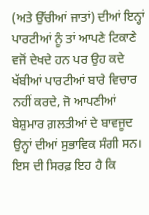(ਅਤੇ ਉੱਚੀਆਂ ਜਾਤਾਂ) ਦੀਆਂ ਇਨ੍ਹਾਂ ਪਾਰਟੀਆਂ ਨੂੰ ਤਾਂ ਆਪਣੇ ਟਿਕਾਣੇ ਵਜੋਂ ਦੇਖਦੇ ਹਨ ਪਰ ਉਹ ਕਦੇ ਖੱਬੀਆਂ ਪਾਰਟੀਆਂ ਬਾਰੇ ਵਿਚਾਰ ਨਹੀਂ ਕਰਦੇ, ਜੋ ਆਪਣੀਆਂ ਬੇਸ਼ੁਮਾਰ ਗ਼ਲਤੀਆਂ ਦੇ ਬਾਵਜੂਦ ਉਨ੍ਹਾਂ ਦੀਆਂ ਸੁਭਾਵਿਕ ਸੰਗੀ ਸਨ। ਇਸ ਦੀ ਸਿਰਫ਼ ਇਹ ਹੈ ਕਿ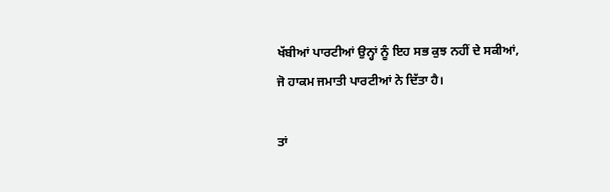ਖੱਬੀਆਂ ਪਾਰਟੀਆਂ ਉਨ੍ਹਾਂ ਨੂੰ ਇਹ ਸਭ ਕੁਝ ਨਹੀਂ ਦੇ ਸਕੀਆਂ, ਜੋ ਹਾਕਮ ਜਮਾਤੀ ਪਾਰਟੀਆਂ ਨੇ ਦਿੱਤਾ ਹੈ।

ਤਾਂ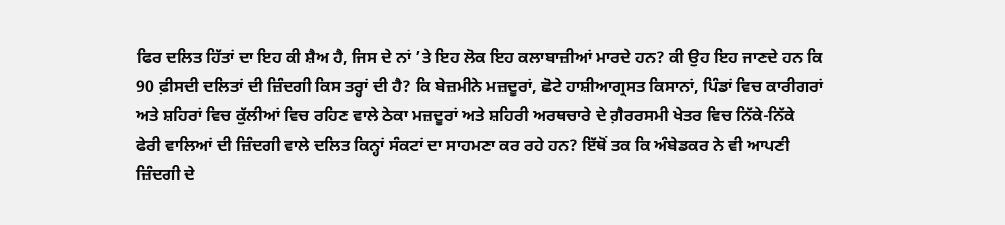ਫਿਰ ਦਲਿਤ ਹਿੱਤਾਂ ਦਾ ਇਹ ਕੀ ਸ਼ੈਅ ਹੈ, ਜਿਸ ਦੇ ਨਾਂ ’ਤੇ ਇਹ ਲੋਕ ਇਹ ਕਲਾਬਾਜ਼ੀਆਂ ਮਾਰਦੇ ਹਨ? ਕੀ ਉਹ ਇਹ ਜਾਣਦੇ ਹਨ ਕਿ 90 ਫ਼ੀਸਦੀ ਦਲਿਤਾਂ ਦੀ ਜ਼ਿੰਦਗੀ ਕਿਸ ਤਰ੍ਹਾਂ ਦੀ ਹੈ? ਕਿ ਬੇਜ਼ਮੀਨੇ ਮਜ਼ਦੂਰਾਂ, ਛੋਟੇ ਹਾਸ਼ੀਆਗ੍ਰਸਤ ਕਿਸਾਨਾਂ, ਪਿੰਡਾਂ ਵਿਚ ਕਾਰੀਗਰਾਂ ਅਤੇ ਸ਼ਹਿਰਾਂ ਵਿਚ ਕੁੱਲੀਆਂ ਵਿਚ ਰਹਿਣ ਵਾਲੇ ਠੇਕਾ ਮਜ਼ਦੂਰਾਂ ਅਤੇ ਸ਼ਹਿਰੀ ਅਰਥਚਾਰੇ ਦੇ ਗ਼ੈਰਰਸਮੀ ਖੇਤਰ ਵਿਚ ਨਿੱਕੇ-ਨਿੱਕੇ ਫੇਰੀ ਵਾਲਿਆਂ ਦੀ ਜ਼ਿੰਦਗੀ ਵਾਲੇ ਦਲਿਤ ਕਿਨ੍ਹਾਂ ਸੰਕਟਾਂ ਦਾ ਸਾਹਮਣਾ ਕਰ ਰਹੇ ਹਨ? ਇੱਥੋਂ ਤਕ ਕਿ ਅੰਬੇਡਕਰ ਨੇ ਵੀ ਆਪਣੀ ਜ਼ਿੰਦਗੀ ਦੇ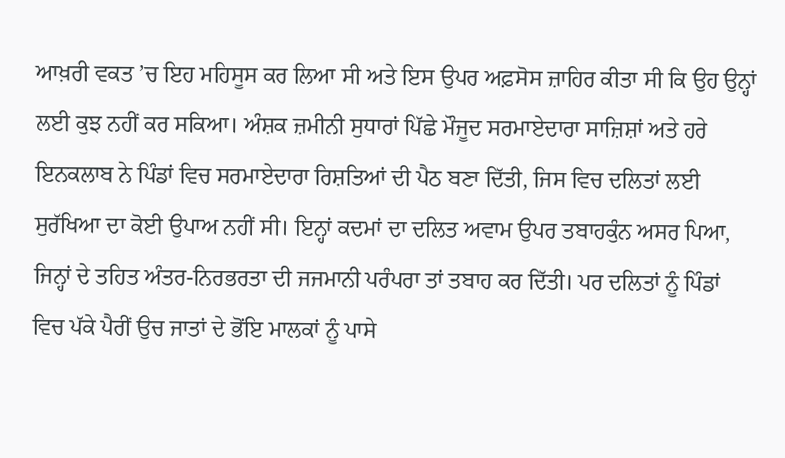ਆਖ਼ਰੀ ਵਕਤ ’ਚ ਇਹ ਮਹਿਸੂਸ ਕਰ ਲਿਆ ਸੀ ਅਤੇ ਇਸ ਉਪਰ ਅਫ਼ਸੋਸ ਜ਼ਾਹਿਰ ਕੀਤਾ ਸੀ ਕਿ ਉਹ ਉਨ੍ਹਾਂ ਲਈ ਕੁਝ ਨਹੀਂ ਕਰ ਸਕਿਆ। ਅੰਸ਼ਕ ਜ਼ਮੀਨੀ ਸੁਧਾਰਾਂ ਪਿੱਛੇ ਮੌਜੂਦ ਸਰਮਾਏਦਾਰਾ ਸਾਜ਼ਿਸ਼ਾਂ ਅਤੇ ਹਰੇ ਇਨਕਲਾਬ ਨੇ ਪਿੰਡਾਂ ਵਿਚ ਸਰਮਾਏਦਾਰਾ ਰਿਸ਼ਤਿਆਂ ਦੀ ਪੈਠ ਬਣਾ ਦਿੱਤੀ, ਜਿਸ ਵਿਚ ਦਲਿਤਾਂ ਲਈ ਸੁਰੱਖਿਆ ਦਾ ਕੋਈ ਉਪਾਅ ਨਹੀਂ ਸੀ। ਇਨ੍ਹਾਂ ਕਦਮਾਂ ਦਾ ਦਲਿਤ ਅਵਾਮ ਉਪਰ ਤਬਾਹਕੁੰਨ ਅਸਰ ਪਿਆ, ਜਿਨ੍ਹਾਂ ਦੇ ਤਹਿਤ ਅੰਤਰ-ਨਿਰਭਰਤਾ ਦੀ ਜਜਮਾਨੀ ਪਰੰਪਰਾ ਤਾਂ ਤਬਾਹ ਕਰ ਦਿੱਤੀ। ਪਰ ਦਲਿਤਾਂ ਨੂੰ ਪਿੰਡਾਂ ਵਿਚ ਪੱਕੇ ਪੈਰੀਂ ਉਚ ਜਾਤਾਂ ਦੇ ਭੋਂਇ ਮਾਲਕਾਂ ਨੂੰ ਪਾਸੇ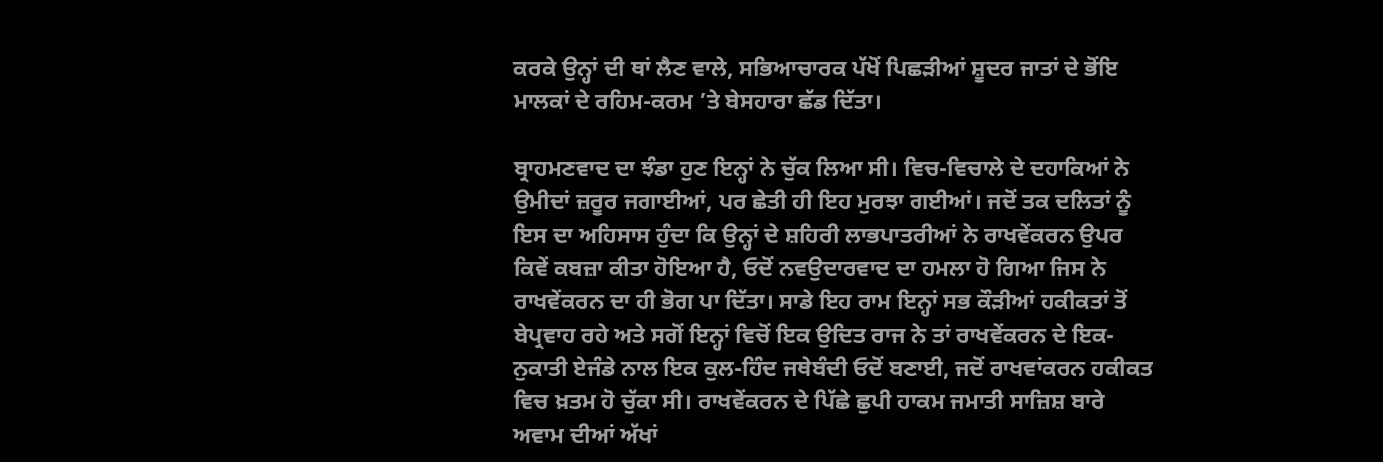ਕਰਕੇ ਉਨ੍ਹਾਂ ਦੀ ਥਾਂ ਲੈਣ ਵਾਲੇ, ਸਭਿਆਚਾਰਕ ਪੱਖੋਂ ਪਿਛੜੀਆਂ ਸ਼ੂਦਰ ਜਾਤਾਂ ਦੇ ਭੋਂਇ ਮਾਲਕਾਂ ਦੇ ਰਹਿਮ-ਕਰਮ ’ਤੇ ਬੇਸਹਾਰਾ ਛੱਡ ਦਿੱਤਾ।

ਬ੍ਰਾਹਮਣਵਾਦ ਦਾ ਝੰਡਾ ਹੁਣ ਇਨ੍ਹਾਂ ਨੇ ਚੁੱਕ ਲਿਆ ਸੀ। ਵਿਚ-ਵਿਚਾਲੇ ਦੇ ਦਹਾਕਿਆਂ ਨੇ ਉਮੀਦਾਂ ਜ਼ਰੂਰ ਜਗਾਈਆਂ, ਪਰ ਛੇਤੀ ਹੀ ਇਹ ਮੁਰਝਾ ਗਈਆਂ। ਜਦੋਂ ਤਕ ਦਲਿਤਾਂ ਨੂੰ ਇਸ ਦਾ ਅਹਿਸਾਸ ਹੁੰਦਾ ਕਿ ਉਨ੍ਹਾਂ ਦੇ ਸ਼ਹਿਰੀ ਲਾਭਪਾਤਰੀਆਂ ਨੇ ਰਾਖਵੇਂਕਰਨ ਉਪਰ ਕਿਵੇਂ ਕਬਜ਼ਾ ਕੀਤਾ ਹੋਇਆ ਹੈ, ਓਦੋਂ ਨਵਉਦਾਰਵਾਦ ਦਾ ਹਮਲਾ ਹੋ ਗਿਆ ਜਿਸ ਨੇ ਰਾਖਵੇਂਕਰਨ ਦਾ ਹੀ ਭੋਗ ਪਾ ਦਿੱਤਾ। ਸਾਡੇ ਇਹ ਰਾਮ ਇਨ੍ਹਾਂ ਸਭ ਕੌੜੀਆਂ ਹਕੀਕਤਾਂ ਤੋਂ ਬੇਪ੍ਰਵਾਹ ਰਹੇ ਅਤੇ ਸਗੋਂ ਇਨ੍ਹਾਂ ਵਿਚੋਂ ਇਕ ਉਦਿਤ ਰਾਜ ਨੇ ਤਾਂ ਰਾਖਵੇਂਕਰਨ ਦੇ ਇਕ-ਨੁਕਾਤੀ ਏਜੰਡੇ ਨਾਲ ਇਕ ਕੁਲ-ਹਿੰਦ ਜਥੇਬੰਦੀ ਓਦੋਂ ਬਣਾਈ, ਜਦੋਂ ਰਾਖਵਾਂਕਰਨ ਹਕੀਕਤ ਵਿਚ ਖ਼ਤਮ ਹੋ ਚੁੱਕਾ ਸੀ। ਰਾਖਵੇਂਕਰਨ ਦੇ ਪਿੱਛੇ ਛੁਪੀ ਹਾਕਮ ਜਮਾਤੀ ਸਾਜ਼ਿਸ਼ ਬਾਰੇ ਅਵਾਮ ਦੀਆਂ ਅੱਖਾਂ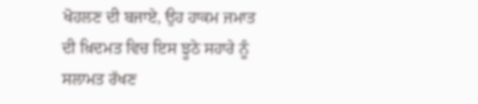ਖੋਹਲਣ ਦੀ ਬਜਾਏ, ਉਹ ਹਾਕਮ ਜਮਾਤ ਦੀ ਖ਼ਿਦਮਤ ਵਿਚ ਇਸ ਝੂਠੇ ਸਹਾਰੇ ਨੂੰ ਸਲਾਮਤ ਰੱਖਣ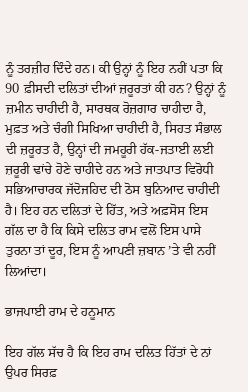ਨੂੰ ਤਰਜ਼ੀਹ ਦਿੰਦੇ ਹਨ। ਕੀ ਉਨ੍ਹਾਂ ਨੂੰ ਇਹ ਨਹੀਂ ਪਤਾ ਕਿ 90 ਫ਼ੀਸਦੀ ਦਲਿਤਾਂ ਦੀਆਂ ਜ਼ਰੂਰਤਾਂ ਕੀ ਹਨ? ਉਨ੍ਹਾਂ ਨੂੰ ਜ਼ਮੀਨ ਚਾਹੀਦੀ ਹੈ, ਸਾਰਥਕ ਰੋਜ਼ਗਾਰ ਚਾਹੀਦਾ ਹੈ, ਮੁਫ਼ਤ ਅਤੇ ਚੰਗੀ ਸਿਖਿਆ ਚਾਹੀਦੀ ਹੈ, ਸਿਹਤ ਸੰਭਾਲ ਦੀ ਜ਼ਰੂਰਤ ਹੈ, ਉਨ੍ਹਾਂ ਦੀ ਜਮਹੂਰੀ ਹੱਕ-ਜਤਾਈ ਲਈ ਜ਼ਰੂਰੀ ਢਾਂਚੇ ਹੋਣੇ ਚਾਹੀਦੇ ਹਨ ਅਤੇ ਜਾਤਪਾਤ ਵਿਰੋਧੀ ਸਭਿਆਚਾਰਕ ਜੱਦੋਜਹਿਦ ਦੀ ਠੋਸ ਬੁਨਿਆਦ ਚਾਹੀਦੀ ਹੈ। ਇਹ ਹਨ ਦਲਿਤਾਂ ਦੇ ਹਿੱਤ, ਅਤੇ ਅਫ਼ਸੋਸ ਇਸ ਗੱਲ ਦਾ ਹੈ ਕਿ ਕਿਸੇ ਦਲਿਤ ਰਾਮ ਵਲੋਂ ਇਸ ਪਾਸੇ ਤੁਰਨਾ ਤਾਂ ਦੂਰ, ਇਸ ਨੂੰ ਆਪਣੀ ਜ਼ਬਾਨ ’ਤੇ ਵੀ ਨਹੀਂ ਲਿਆਂਦਾ।

ਭਾਜਪਾਈ ਰਾਮ ਦੇ ਹਨੂਮਾਨ

ਇਹ ਗੱਲ ਸੱਚ ਹੈ ਕਿ ਇਹ ਰਾਮ ਦਲਿਤ ਹਿੱਤਾਂ ਦੇ ਨਾਂ ਉਪਰ ਸਿਰਫ਼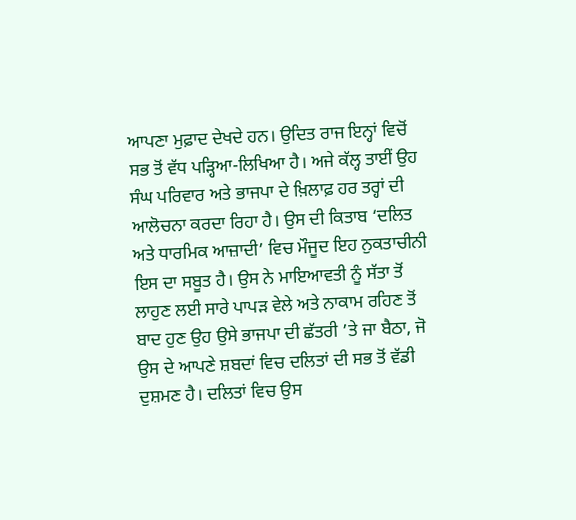ਆਪਣਾ ਮੁਫ਼ਾਦ ਦੇਖਦੇ ਹਨ। ਉਦਿਤ ਰਾਜ ਇਨ੍ਹਾਂ ਵਿਚੋਂ ਸਭ ਤੋਂ ਵੱਧ ਪੜ੍ਹਿਆ-ਲਿਖਿਆ ਹੈ। ਅਜੇ ਕੱਲ੍ਹ ਤਾਈਂ ਉਹ ਸੰਘ ਪਰਿਵਾਰ ਅਤੇ ਭਾਜਪਾ ਦੇ ਖ਼ਿਲਾਫ਼ ਹਰ ਤਰ੍ਹਾਂ ਦੀ ਆਲੋਚਨਾ ਕਰਦਾ ਰਿਹਾ ਹੈ। ਉਸ ਦੀ ਕਿਤਾਬ ‘ਦਲਿਤ ਅਤੇ ਧਾਰਮਿਕ ਆਜ਼ਾਦੀ’ ਵਿਚ ਮੌਜੂਦ ਇਹ ਨੁਕਤਾਚੀਨੀ ਇਸ ਦਾ ਸਬੂਤ ਹੈ। ਉਸ ਨੇ ਮਾਇਆਵਤੀ ਨੂੰ ਸੱਤਾ ਤੋਂ ਲਾਹੁਣ ਲਈ ਸਾਰੇ ਪਾਪੜ ਵੇਲੇ ਅਤੇ ਨਾਕਾਮ ਰਹਿਣ ਤੋਂ ਬਾਦ ਹੁਣ ਉਹ ਉਸੇ ਭਾਜਪਾ ਦੀ ਛੱਤਰੀ ’ਤੇ ਜਾ ਬੈਠਾ, ਜੋ ਉਸ ਦੇ ਆਪਣੇ ਸ਼ਬਦਾਂ ਵਿਚ ਦਲਿਤਾਂ ਦੀ ਸਭ ਤੋਂ ਵੱਡੀ ਦੁਸ਼ਮਣ ਹੈ। ਦਲਿਤਾਂ ਵਿਚ ਉਸ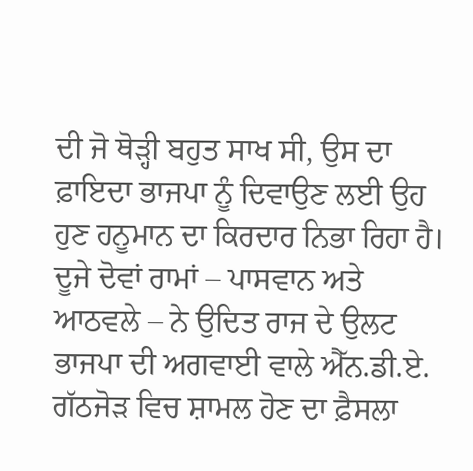ਦੀ ਜੋ ਥੋੜ੍ਹੀ ਬਹੁਤ ਸਾਖ ਸੀ, ਉਸ ਦਾ ਫ਼ਾਇਦਾ ਭਾਜਪਾ ਨੂੰ ਦਿਵਾਉਣ ਲਈ ਉਹ ਹੁਣ ਹਨੂਮਾਨ ਦਾ ਕਿਰਦਾਰ ਨਿਭਾ ਰਿਹਾ ਹੈ। ਦੂਜੇ ਦੋਵਾਂ ਰਾਮਾਂ – ਪਾਸਵਾਨ ਅਤੇ ਆਠਵਲੇ – ਨੇ ਉਦਿਤ ਰਾਜ ਦੇ ਉਲਟ ਭਾਜਪਾ ਦੀ ਅਗਵਾਈ ਵਾਲੇ ਐੱਨ.ਡੀ.ਏ. ਗੱਠਜੋੜ ਵਿਚ ਸ਼ਾਮਲ ਹੋਣ ਦਾ ਫ਼ੈਸਲਾ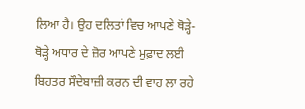ਲਿਆ ਹੈ। ਉਹ ਦਲਿਤਾਂ ਵਿਚ ਆਪਣੇ ਥੋੜ੍ਹੇ-ਥੋੜ੍ਹੇ ਅਧਾਰ ਦੇ ਜ਼ੋਰ ਆਪਣੇ ਮੁਫ਼ਾਦ ਲਈ ਬਿਹਤਰ ਸੌਦੇਬਾਜ਼ੀ ਕਰਨ ਦੀ ਵਾਹ ਲਾ ਰਹੇ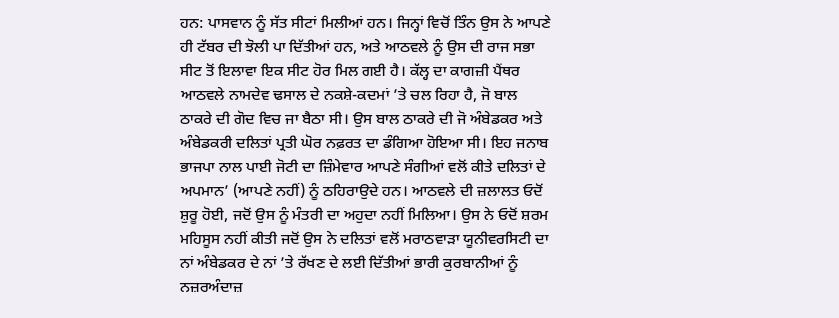ਹਨ: ਪਾਸਵਾਨ ਨੂੰ ਸੱਤ ਸੀਟਾਂ ਮਿਲੀਆਂ ਹਨ। ਜਿਨ੍ਹਾਂ ਵਿਚੋਂ ਤਿੰਨ ਉਸ ਨੇ ਆਪਣੇ ਹੀ ਟੱਬਰ ਦੀ ਝੋਲੀ ਪਾ ਦਿੱਤੀਆਂ ਹਨ, ਅਤੇ ਆਠਵਲੇ ਨੂੰ ਉਸ ਦੀ ਰਾਜ ਸਭਾ ਸੀਟ ਤੋਂ ਇਲਾਵਾ ਇਕ ਸੀਟ ਹੋਰ ਮਿਲ ਗਈ ਹੈ। ਕੱਲ੍ਹ ਦਾ ਕਾਗਜ਼ੀ ਪੈਂਥਰ ਆਠਵਲੇ ਨਾਮਦੇਵ ਢਸਾਲ ਦੇ ਨਕਸ਼ੇ-ਕਦਮਾਂ ’ਤੇ ਚਲ ਰਿਹਾ ਹੈ, ਜੋ ਬਾਲ ਠਾਕਰੇ ਦੀ ਗੋਦ ਵਿਚ ਜਾ ਬੈਠਾ ਸੀ। ਉਸ ਬਾਲ ਠਾਕਰੇ ਦੀ ਜੋ ਅੰਬੇਡਕਰ ਅਤੇ ਅੰਬੇਡਕਰੀ ਦਲਿਤਾਂ ਪ੍ਰਤੀ ਘੋਰ ਨਫ਼ਰਤ ਦਾ ਡੰਗਿਆ ਹੋਇਆ ਸੀ। ਇਹ ਜਨਾਬ ਭਾਜਪਾ ਨਾਲ ਪਾਈ ਜੋਟੀ ਦਾ ਜ਼ਿੰਮੇਵਾਰ ਆਪਣੇ ਸੰਗੀਆਂ ਵਲੋਂ ਕੀਤੇ ਦਲਿਤਾਂ ਦੇ ਅਪਮਾਨ’ (ਆਪਣੇ ਨਹੀਂ) ਨੂੰ ਠਹਿਰਾਉਦੇ ਹਨ। ਆਠਵਲੇ ਦੀ ਜ਼ਲਾਲਤ ਓਦੋਂ ਸ਼ੁਰੂ ਹੋਈ, ਜਦੋਂ ਉਸ ਨੂੰ ਮੰਤਰੀ ਦਾ ਅਹੁਦਾ ਨਹੀਂ ਮਿਲਿਆ। ਉਸ ਨੇ ਓਦੋਂ ਸ਼ਰਮ ਮਹਿਸੂਸ ਨਹੀਂ ਕੀਤੀ ਜਦੋਂ ਉਸ ਨੇ ਦਲਿਤਾਂ ਵਲੋਂ ਮਰਾਠਵਾੜਾ ਯੂਨੀਵਰਸਿਟੀ ਦਾ ਨਾਂ ਅੰਬੇਡਕਰ ਦੇ ਨਾਂ ’ਤੇ ਰੱਖਣ ਦੇ ਲਈ ਦਿੱਤੀਆਂ ਭਾਰੀ ਕੁਰਬਾਨੀਆਂ ਨੂੰ ਨਜ਼ਰਅੰਦਾਜ਼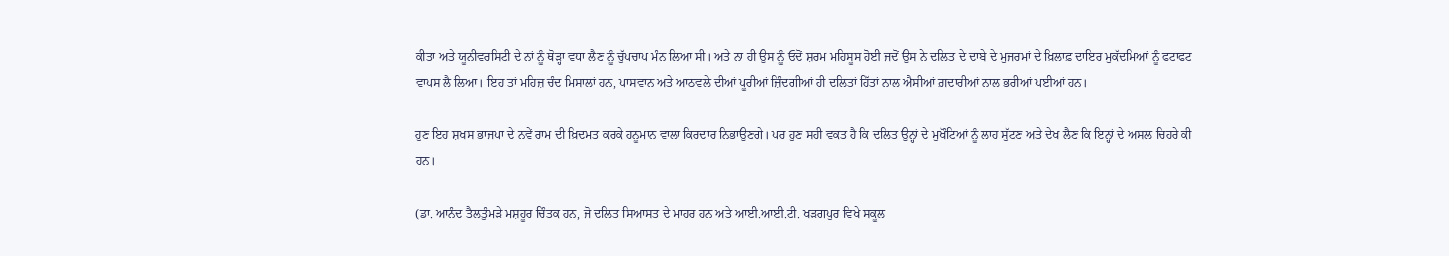ਕੀਤਾ ਅਤੇ ਯੂਨੀਵਰਸਿਟੀ ਦੇ ਨਾਂ ਨੂੰ ਥੋੜ੍ਹਾ ਵਧਾ ਲੈਣ ਨੂੰ ਚੁੱਪਚਾਪ ਮੰਨ ਲਿਆ ਸੀ। ਅਤੇ ਨਾ ਹੀ ਉਸ ਨੂੰ ਓਦੋਂ ਸ਼ਰਮ ਮਹਿਸੂਸ ਹੋਈ ਜਦੋਂ ਉਸ ਨੇ ਦਲਿਤ ਦੇ ਦਾਬੇ ਦੇ ਮੁਜਰਮਾਂ ਦੇ ਖ਼ਿਲਾਫ਼ ਦਾਇਰ ਮੁਕੱਦਮਿਆਂ ਨੂੰ ਫਟਾਫਟ ਵਾਪਸ ਲੈ ਲਿਆ। ਇਹ ਤਾਂ ਮਹਿਜ਼ ਚੰਦ ਮਿਸਾਲਾਂ ਹਨ, ਪਾਸਵਾਨ ਅਤੇ ਆਠਵਲੇ ਦੀਆਂ ਪੂਰੀਆਂ ਜ਼ਿੰਦਗੀਆਂ ਹੀ ਦਲਿਤਾਂ ਹਿੱਤਾਂ ਨਾਲ ਐਸੀਆਂ ਗ਼ਦਾਰੀਆਂ ਨਾਲ ਭਰੀਆਂ ਪਈਆਂ ਹਨ।

ਹੁਣ ਇਹ ਸ਼ਖਸ ਭਾਜਪਾ ਦੇ ਨਵੇਂ ਰਾਮ ਦੀ ਖ਼ਿਦਮਤ ਕਰਕੇ ਹਨੂਮਾਨ ਵਾਲਾ ਕਿਰਦਾਰ ਨਿਭਾਉਣਗੇ। ਪਰ ਹੁਣ ਸਹੀ ਵਕਤ ਹੈ ਕਿ ਦਲਿਤ ਉਨ੍ਹਾਂ ਦੇ ਮੁਖੌਟਿਆਂ ਨੂੰ ਲਾਹ ਸੁੱਟਣ ਅਤੇ ਦੇਖ ਲੈਣ ਕਿ ਇਨ੍ਹਾਂ ਦੇ ਅਸਲ ਚਿਹਰੇ ਕੀ ਹਨ।

(ਡਾ. ਆਨੰਦ ਤੈਲਤੁੰਮੜੇ ਮਸ਼ਹੂਰ ਚਿੰਤਕ ਹਨ, ਜੋ ਦਲਿਤ ਸਿਆਸਤ ਦੇ ਮਾਹਰ ਹਨ ਅਤੇ ਆਈ.ਆਈ.ਟੀ. ਖੜਗਪੁਰ ਵਿਖੇ ਸਕੂਲ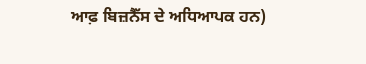ਆਫ਼ ਬਿਜ਼ਨੈੱਸ ਦੇ ਅਧਿਆਪਕ ਹਨ)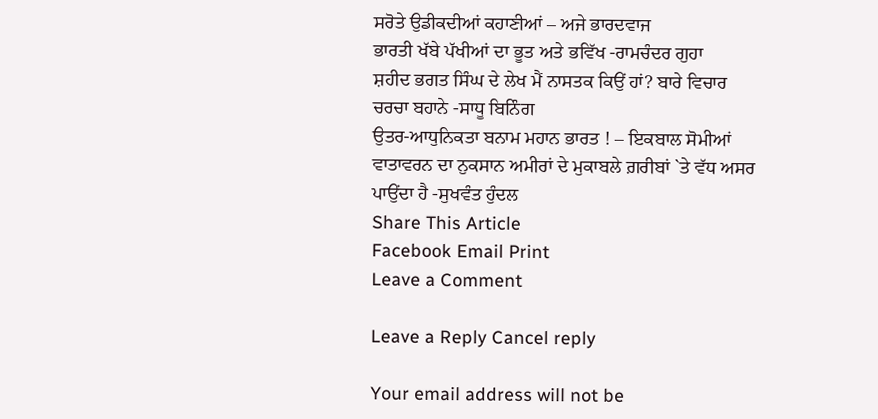ਸਰੋਤੇ ਉਡੀਕਦੀਆਂ ਕਹਾਣੀਆਂ – ਅਜੇ ਭਾਰਦਵਾਜ
ਭਾਰਤੀ ਖੱਬੇ ਪੱਖੀਆਂ ਦਾ ਭੂਤ ਅਤੇ ਭਵਿੱਖ -ਰਾਮਚੰਦਰ ਗੁਹਾ
ਸ਼ਹੀਦ ਭਗਤ ਸਿੰਘ ਦੇ ਲੇਖ ਮੈਂ ਨਾਸਤਕ ਕਿਉਂ ਹਾਂ? ਬਾਰੇ ਵਿਚਾਰ ਚਰਚਾ ਬਹਾਨੇ -ਸਾਧੂ ਬਿਨਿੰਗ
ਉਤਰ-ਆਧੁਨਿਕਤਾ ਬਨਾਮ ਮਹਾਨ ਭਾਰਤ ! – ਇਕਬਾਲ ਸੋਮੀਆਂ
ਵਾਤਾਵਰਨ ਦਾ ਨੁਕਸਾਨ ਅਮੀਰਾਂ ਦੇ ਮੁਕਾਬਲੇ ਗ਼ਰੀਬਾਂ `ਤੇ ਵੱਧ ਅਸਰ ਪਾਉਂਦਾ ਹੈ -ਸੁਖਵੰਤ ਹੁੰਦਲ
Share This Article
Facebook Email Print
Leave a Comment

Leave a Reply Cancel reply

Your email address will not be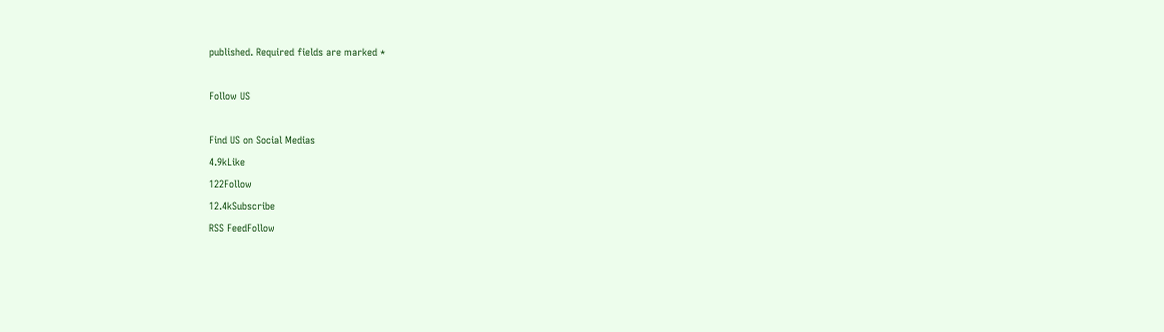published. Required fields are marked *

Follow US

Find US on Social Medias
4.9kLike
122Follow
12.4kSubscribe
RSS FeedFollow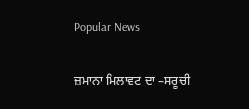Popular News

ਜ਼ਮਾਨਾ ਮਿਲਾਵਟ ਦਾ –ਸਰੂਚੀ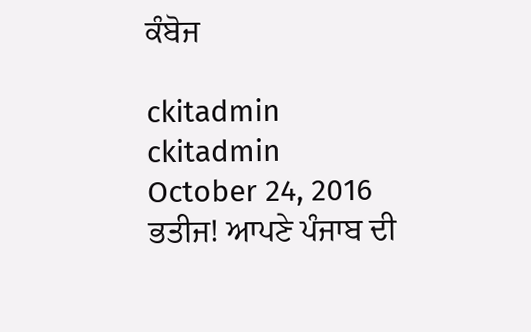ਕੰਬੋਜ

ckitadmin
ckitadmin
October 24, 2016
ਭਤੀਜ! ਆਪਣੇ ਪੰਜਾਬ ਦੀ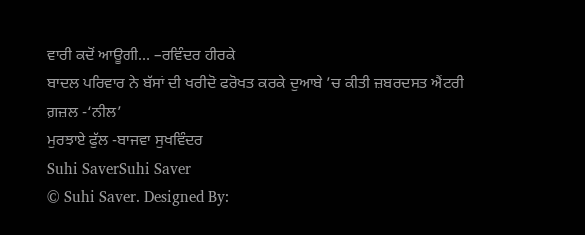ਵਾਰੀ ਕਦੋਂ ਆਊਗੀ… –ਰਵਿੰਦਰ ਹੀਰਕੇ
ਬਾਦਲ ਪਰਿਵਾਰ ਨੇ ਬੱਸਾਂ ਦੀ ਖਰੀਦੋ ਫਰੋਖਤ ਕਰਕੇ ਦੁਆਬੇ ’ਚ ਕੀਤੀ ਜ਼ਬਰਦਸਤ ਐਂਟਰੀ
ਗ਼ਜ਼ਲ -‘ਨੀਲ’
ਮੁਰਝਾਏ ਫੁੱਲ -ਬਾਜਵਾ ਸੁਖਵਿੰਦਰ
Suhi SaverSuhi Saver
© Suhi Saver. Designed By: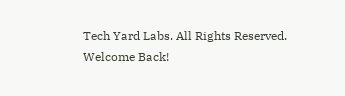Tech Yard Labs. All Rights Reserved.
Welcome Back!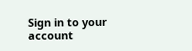Sign in to your account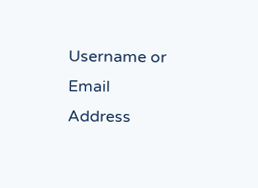Username or Email Address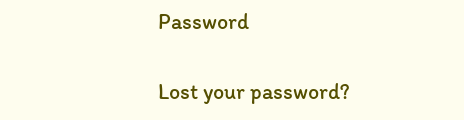Password

Lost your password?